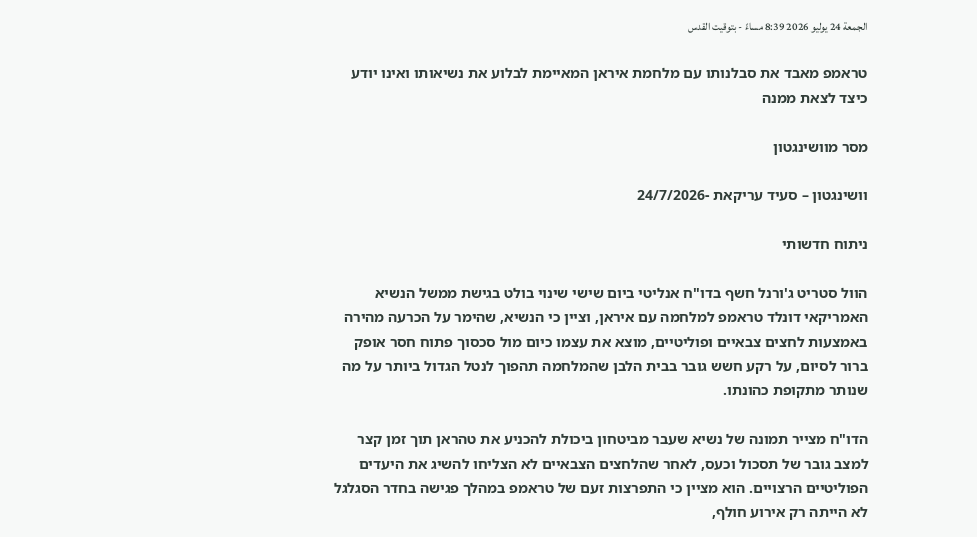الجمعة 24 يوليو 2026 8:39 مساءً - بتوقيت القدس

טראמפ מאבד את סבלנותו עם מלחמת איראן המאיימת לבלוע את נשיאותו ואינו יודע כיצד לצאת ממנה

מסר מוושינגטון

וושינגטון – סעיד עריקאת -24/7/2026

ניתוח חדשותי

הוול סטריט ג'ורנל חשף בדו"ח אנליטי ביום שישי שינוי בולט בגישת ממשל הנשיא האמריקאי דונלד טראמפ למלחמה עם איראן, וציין כי הנשיא, שהימר על הכרעה מהירה באמצעות לחצים צבאיים ופוליטיים, מוצא את עצמו כיום מול סכסוך פתוח חסר אופק ברור לסיום, על רקע חשש גובר בבית הלבן שהמלחמה תהפוך לנטל הגדול ביותר על מה שנותר מתקופת כהונתו.

הדו"ח מצייר תמונה של נשיא שעבר מביטחון ביכולת להכניע את טהראן תוך זמן קצר למצב גובר של תסכול וכעס, לאחר שהלחצים הצבאיים לא הצליחו להשיג את היעדים הפוליטיים הרצויים. הוא מציין כי התפרצות זעם של טראמפ במהלך פגישה בחדר הסגלגל לא הייתה רק אירוע חולף,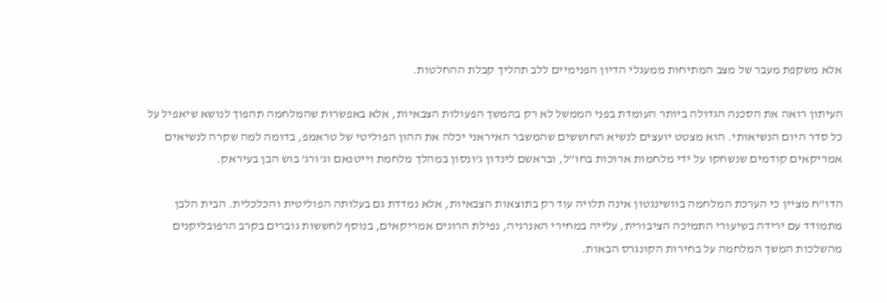אלא משקפת מעבר של מצב המתיחות ממעגלי הדיון הפנימיים ללב תהליך קבלת ההחלטות.

העיתון רואה את הסכנה הגדולה ביותר העומדת בפני הממשל לא רק בהמשך הפעולות הצבאיות, אלא באפשרות שהמלחמה תהפוך לנושא שיאפיל על כל סדר היום הנשיאותי. הוא מצטט יועצים לנשיא החוששים שהמשבר האיראני יכלה את ההון הפוליטי של טראמפ, בדומה למה שקרה לנשיאים אמריקאים קודמים שנשחקו על ידי מלחמות ארוכות בחו"ל, ובראשם לינדון ג'ונסון במהלך מלחמת וייטנאם וג'ורג' בוש הבן בעיראק.

הדו"ח מציין כי הערכת המלחמה בוושינגטון אינה תלויה עוד רק בתוצאות הצבאיות, אלא נמדדת גם בעלותה הפוליטית והכלכלית. הבית הלבן מתמודד עם ירידה בשיעורי התמיכה הציבורית, עלייה במחירי האנרגיה, נפילת הרוגים אמריקאים, בנוסף לחששות גוברים בקרב הרפובליקנים מהשלכות המשך המלחמה על בחירות הקונגרס הבאות.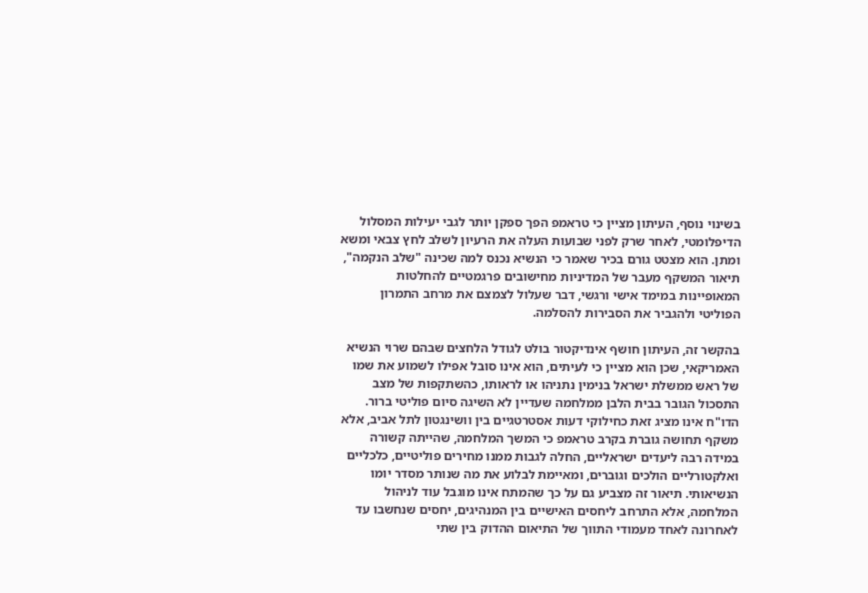בשינוי נוסף, העיתון מציין כי טראמפ הפך ספקן יותר לגבי יעילות המסלול הדיפלומטי, לאחר שרק לפני שבועות העלה את הרעיון לשלב לחץ צבאי ומשא ומתן. הוא מצטט גורם בכיר שאמר כי הנשיא נכנס למה שכינה "שלב הנקמה", תיאור המשקף מעבר של המדיניות מחישובים פרגמטיים להחלטות המאופיינות במימד אישי ורגשי, דבר שעלול לצמצם את מרחב התמרון הפוליטי ולהגביר את הסבירות להסלמה.

בהקשר זה, העיתון חושף אינדיקטור בולט לגודל הלחצים שבהם שרוי הנשיא האמריקאי, שכן הוא מציין כי לעיתים, הוא אינו סובל אפילו לשמוע את שמו של ראש ממשלת ישראל בנימין נתניהו או לראותו, כהשתקפות של מצב התסכול הגובר בבית הלבן ממלחמה שעדיין לא השיגה סיום פוליטי ברור. הדו"ח אינו מציג זאת כחילוקי דעות אסטרטגיים בין וושינגטון לתל אביב, אלא משקף תחושה גוברת בקרב טראמפ כי המשך המלחמה, שהייתה קשורה במידה רבה ליעדים ישראליים, החלה לגבות ממנו מחירים פוליטיים, כלכליים ואלקטורליים הולכים וגוברים, ומאיימת לבלוע את מה שנותר מסדר יומו הנשיאותי. תיאור זה מצביע גם על כך שהמתח אינו מוגבל עוד לניהול המלחמה, אלא התרחב ליחסים האישיים בין המנהיגים, יחסים שנחשבו עד לאחרונה לאחד מעמודי התווך של התיאום ההדוק בין שתי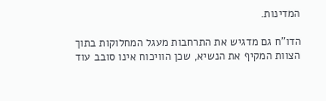המדינות.

הדו"ח גם מדגיש את התרחבות מעגל המחלוקות בתוך הצוות המקיף את הנשיא, שכן הוויכוח אינו סובב עוד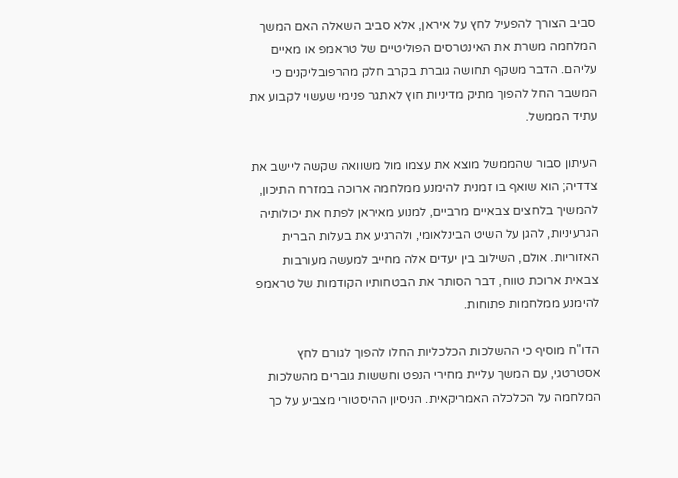סביב הצורך להפעיל לחץ על איראן, אלא סביב השאלה האם המשך המלחמה משרת את האינטרסים הפוליטיים של טראמפ או מאיים עליהם. הדבר משקף תחושה גוברת בקרב חלק מהרפובליקנים כי המשבר החל להפוך מתיק מדיניות חוץ לאתגר פנימי שעשוי לקבוע את עתיד הממשל.

העיתון סבור שהממשל מוצא את עצמו מול משוואה שקשה ליישב את צדדיה; הוא שואף בו זמנית להימנע ממלחמה ארוכה במזרח התיכון, להמשיך בלחצים צבאיים מרביים, למנוע מאיראן לפתח את יכולותיה הגרעיניות, להגן על השיט הבינלאומי, ולהרגיע את בעלות הברית האזוריות. אולם, השילוב בין יעדים אלה מחייב למעשה מעורבות צבאית ארוכת טווח, דבר הסותר את הבטחותיו הקודמות של טראמפ להימנע ממלחמות פתוחות.

הדו"ח מוסיף כי ההשלכות הכלכליות החלו להפוך לגורם לחץ אסטרטגי, עם המשך עליית מחירי הנפט וחששות גוברים מהשלכות המלחמה על הכלכלה האמריקאית. הניסיון ההיסטורי מצביע על כך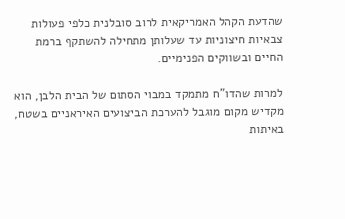שהדעת הקהל האמריקאית לרוב סובלנית כלפי פעולות צבאיות חיצוניות עד שעלותן מתחילה להשתקף ברמת החיים ובשווקים הפנימיים.

למרות שהדו"ח מתמקד במבוי הסתום של הבית הלבן, הוא מקדיש מקום מוגבל להערכת הביצועים האיראניים בשטח, באיתות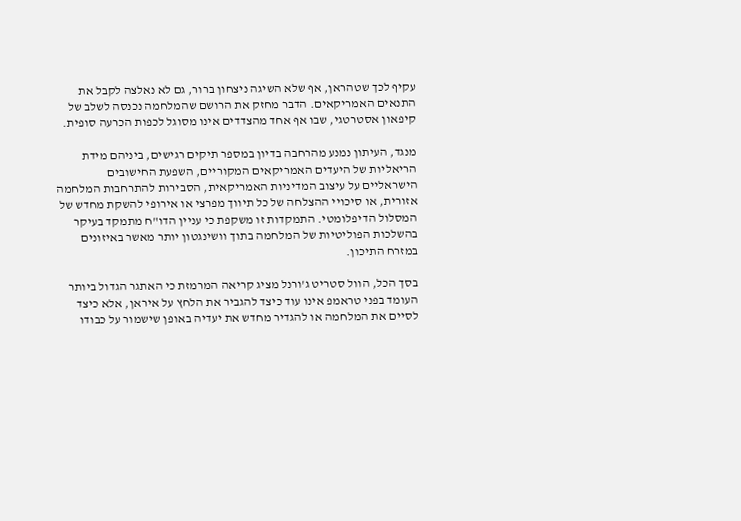עקיף לכך שטהראן, אף שלא השיגה ניצחון ברור, גם לא נאלצה לקבל את התנאים האמריקאים. הדבר מחזק את הרושם שהמלחמה נכנסה לשלב של קיפאון אסטרטגי, שבו אף אחד מהצדדים אינו מסוגל לכפות הכרעה סופית.

מנגד, העיתון נמנע מהרחבה בדיון במספר תיקים רגישים, ביניהם מידת הריאליות של היעדים האמריקאים המקוריים, השפעת החישובים הישראליים על עיצוב המדיניות האמריקאית, הסבירות להתרחבות המלחמה אזורית, או סיכויי ההצלחה של כל תיווך מפרצי או אירופי להשקת מחדש של המסלול הדיפלומטי. התמקדות זו משקפת כי עניין הדו"ח מתמקד בעיקר בהשלכות הפוליטיות של המלחמה בתוך וושינגטון יותר מאשר באיזונים במזרח התיכון.

בסך הכל, הוול סטריט ג'ורנל מציג קריאה המרמזת כי האתגר הגדול ביותר העומד בפני טראמפ אינו עוד כיצד להגביר את הלחץ על איראן, אלא כיצד לסיים את המלחמה או להגדיר מחדש את יעדיה באופן שישמור על כבודו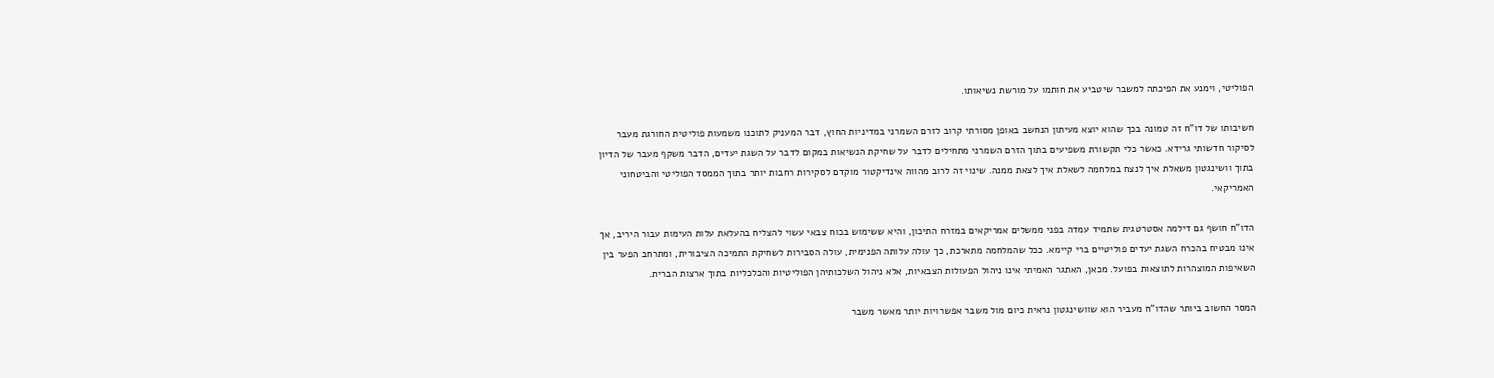הפוליטי, וימנע את הפיכתה למשבר שיטביע את חותמו על מורשת נשיאותו.

חשיבותו של דו"ח זה טמונה בכך שהוא יוצא מעיתון הנחשב באופן מסורתי קרוב לזרם השמרני במדיניות החוץ, דבר המעניק לתוכנו משמעות פוליטית החורגת מעבר לסיקור חדשותי גרידא. כאשר כלי תקשורת משפיעים בתוך הזרם השמרני מתחילים לדבר על שחיקת הנשיאות במקום לדבר על השגת יעדים, הדבר משקף מעבר של הדיון בתוך וושינגטון משאלת איך לנצח במלחמה לשאלת איך לצאת ממנה. שינוי זה לרוב מהווה אינדיקטור מוקדם לסקירות רחבות יותר בתוך הממסד הפוליטי והביטחוני האמריקאי.

הדו"ח חושף גם דילמה אסטרטגית שתמיד עמדה בפני ממשלים אמריקאים במזרח התיכון, והיא ששימוש בכוח צבאי עשוי להצליח בהעלאת עלות העימות עבור היריב, אך אינו מבטיח בהכרח השגת יעדים פוליטיים ברי קיימא. ככל שהמלחמה מתארכת, כך עולה עלותה הפנימית, עולה הסבירות לשחיקת התמיכה הציבורית, ומתרחב הפער בין השאיפות המוצהרות לתוצאות בפועל. מכאן, האתגר האמיתי אינו ניהול הפעולות הצבאיות, אלא ניהול השלכותיהן הפוליטיות והכלכליות בתוך ארצות הברית.

המסר החשוב ביותר שהדו"ח מעביר הוא שוושינגטון נראית כיום מול משבר אפשרויות יותר מאשר משבר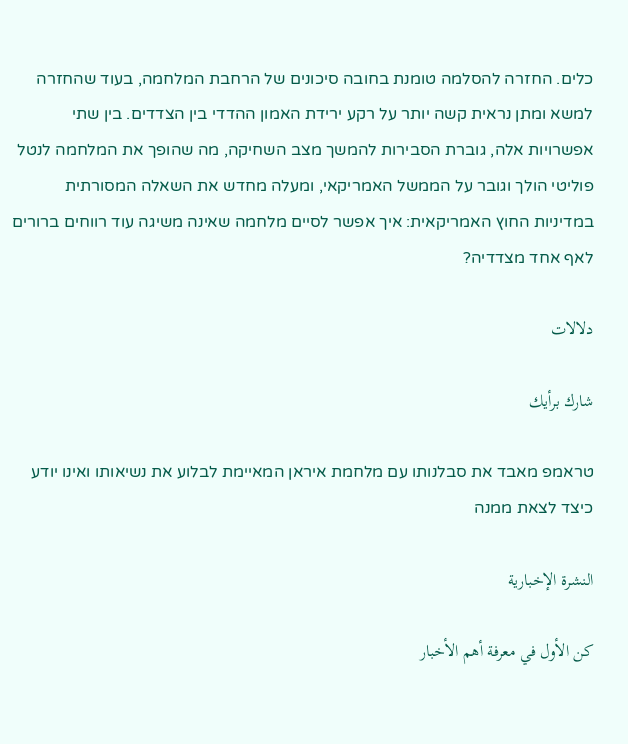כלים. החזרה להסלמה טומנת בחובה סיכונים של הרחבת המלחמה, בעוד שהחזרה למשא ומתן נראית קשה יותר על רקע ירידת האמון ההדדי בין הצדדים. בין שתי אפשרויות אלה, גוברת הסבירות להמשך מצב השחיקה, מה שהופך את המלחמה לנטל פוליטי הולך וגובר על הממשל האמריקאי, ומעלה מחדש את השאלה המסורתית במדיניות החוץ האמריקאית: איך אפשר לסיים מלחמה שאינה משיגה עוד רווחים ברורים לאף אחד מצדדיה?

دلالات

شارك برأيك

טראמפ מאבד את סבלנותו עם מלחמת איראן המאיימת לבלוע את נשיאותו ואינו יודע כיצד לצאת ממנה

النشرة الإخبارية

كن الأول في معرفة أهم الأخبار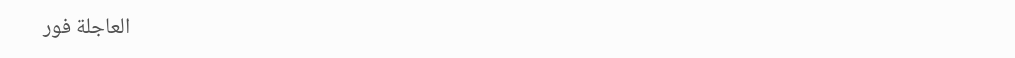العاجلة فور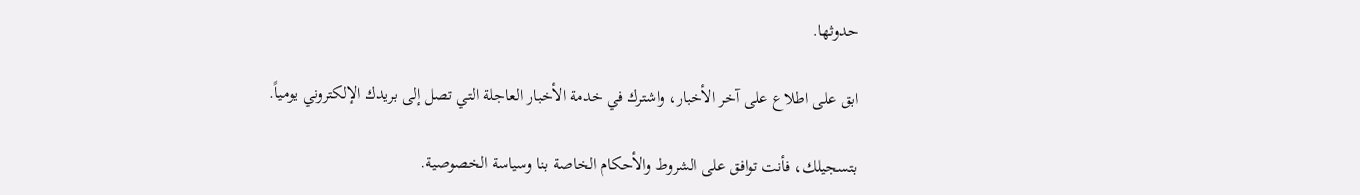حدوثها.

ابق على اطلاع على آخر الأخبار، واشترك في خدمة الأخبار العاجلة التي تصل إلى بريدك الإلكتروني يومياً.

بتسجيلك، فأنت توافق على الشروط والأحكام الخاصة بنا وسياسة الخصوصية.